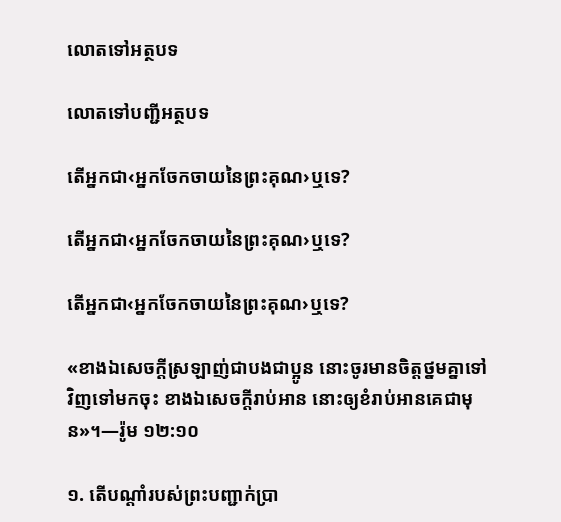លោតទៅអត្ថបទ

លោតទៅបញ្ជីអត្ថបទ

តើអ្នកជា‹អ្នកចែកចាយនៃព្រះគុណ›ឬទេ?

តើអ្នកជា‹អ្នកចែកចាយនៃព្រះគុណ›ឬទេ?

តើអ្នកជា‹អ្នកចែកចាយនៃព្រះគុណ›ឬទេ?

«ខាងឯសេចក្ដីស្រឡាញ់ជាបងជាប្អូន នោះចូរមានចិត្តថ្នមគ្នាទៅវិញទៅមកចុះ ខាងឯសេចក្ដីរាប់អាន នោះឲ្យខំរាប់អានគេជាមុន»។—រ៉ូម ១២:១០

១. តើបណ្ដាំរបស់ព្រះបញ្ជាក់ប្រា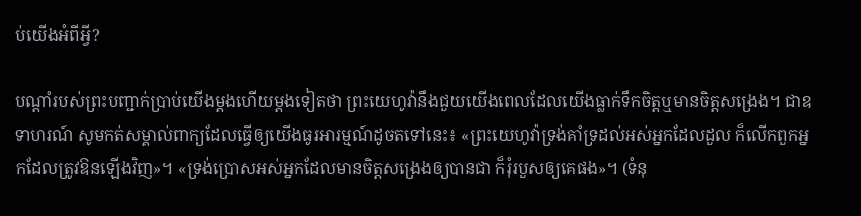ប់យើងអំពីអ្វី?

បណ្ដាំរបស់ព្រះបញ្ជាក់ប្រាប់យើងម្ដងហើយម្ដងទៀតថា ព្រះយេហូវ៉ានឹងជួយយើងពេលដែលយើងធ្លាក់ទឹកចិត្តឬមានចិត្តសង្រេង។ ជាឧទាហរណ៍ សូមកត់សម្គាល់ពាក្យដែលធ្វើឲ្យយើងធូរអារម្មណ៍ដូចតទៅនេះ៖ «ព្រះយេហូវ៉ាទ្រង់គាំទ្រដល់អស់អ្នកដែលដួល ក៏លើកពួកអ្នកដែលត្រូវឱនឡើងវិញ»។ «ទ្រង់ប្រោសអស់អ្នកដែលមានចិត្តសង្រេងឲ្យបានជា ក៏រុំរបួសឲ្យគេផង»។ (ទំនុ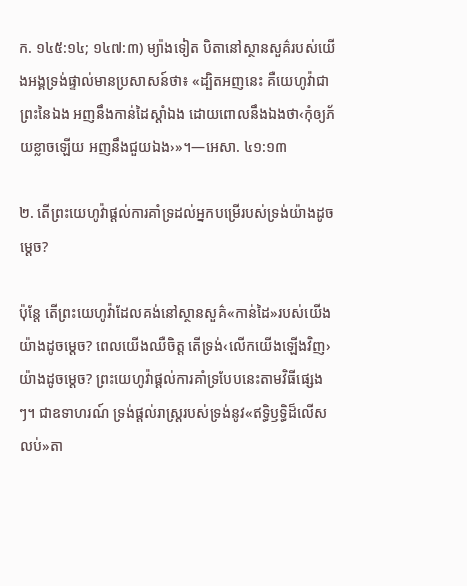ក. ១៤៥:១៤; ១៤៧:៣) ម្យ៉ាងទៀត បិតានៅស្ថានសួគ៌របស់យើងអង្គទ្រង់ផ្ទាល់មានប្រសាសន៍ថា៖ «ដ្បិតអញនេះ គឺយេហូវ៉ាជាព្រះនៃឯង អញនឹងកាន់ដៃស្ដាំឯង ដោយពោលនឹងឯងថា‹កុំឲ្យភ័យខ្លាចឡើយ អញនឹងជួយឯង›»។—អេសា. ៤១:១៣

២. តើព្រះយេហូវ៉ាផ្ដល់ការគាំទ្រដល់អ្នកបម្រើរបស់ទ្រង់យ៉ាងដូចម្ដេច?

ប៉ុន្តែ តើព្រះយេហូវ៉ាដែលគង់នៅស្ថានសួគ៌«កាន់ដៃ»របស់យើងយ៉ាងដូចម្ដេច? ពេលយើងឈឺចិត្ត តើទ្រង់‹លើកយើងឡើងវិញ›យ៉ាងដូចម្ដេច? ព្រះយេហូវ៉ាផ្ដល់ការគាំទ្របែបនេះតាមវិធីផ្សេងៗ។ ជាឧទាហរណ៍ ទ្រង់ផ្ដល់រាស្ត្ររបស់ទ្រង់នូវ«ឥទ្ធិឫទ្ធិដ៏លើសលប់»តា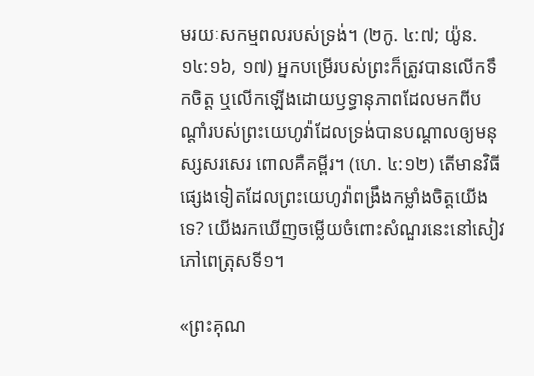មរយៈសកម្មពលរបស់ទ្រង់។ (២កូ. ៤:៧; យ៉ូន. ១៤:១៦, ១៧) អ្នកបម្រើរបស់ព្រះក៏ត្រូវបានលើកទឹកចិត្ត ឬលើកឡើងដោយឫទ្ធានុភាពដែលមកពីបណ្ដាំរបស់ព្រះយេហូវ៉ាដែលទ្រង់បានបណ្ដាលឲ្យមនុស្សសរសេរ ពោលគឺគម្ពីរ។ (ហេ. ៤:១២) តើមានវិធីផ្សេងទៀតដែលព្រះយេហូវ៉ាពង្រឹងកម្លាំងចិត្តយើងទេ? យើងរកឃើញចម្លើយចំពោះសំណួរនេះនៅសៀវភៅពេត្រុសទី១។

«ព្រះគុណ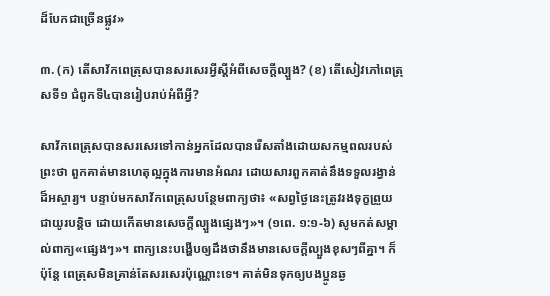ដ៏បែកជាច្រើនផ្លូវ»

៣. (ក) តើសាវ័កពេត្រុសបានសរសេរអ្វីស្តីអំពីសេចក្ដីល្បួង? (ខ) តើសៀវភៅពេត្រុសទី១ ជំពូកទី៤បានរៀបរាប់អំពីអ្វី?

សាវ័កពេត្រុសបានសរសេរទៅកាន់អ្នកដែលបានរើសតាំងដោយសកម្មពលរបស់ព្រះថា ពួកគាត់មានហេតុល្អក្នុងការមានអំណរ ដោយសារពួកគាត់នឹងទទួលរង្វាន់ដ៏អស្ចារ្យ។ បន្ទាប់មកសាវ័កពេត្រុសបន្ថែមពាក្យថា៖ «សព្វថ្ងៃនេះត្រូវរងទុក្ខព្រួយជាយូរបន្ដិច ដោយកើតមានសេចក្ដីល្បួងផ្សេងៗ»។ (១ពេ. ១:១-៦) សូមកត់សម្គាល់ពាក្យ«ផ្សេងៗ»។ ពាក្យនេះបង្ហើបឲ្យដឹងថានឹងមានសេចក្ដីល្បួងខុសៗពីគ្នា។ ក៏ប៉ុន្តែ ពេត្រុសមិនគ្រាន់តែសរសេរប៉ុណ្ណោះទេ។ គាត់មិនទុកឲ្យបងប្អូនឆ្ង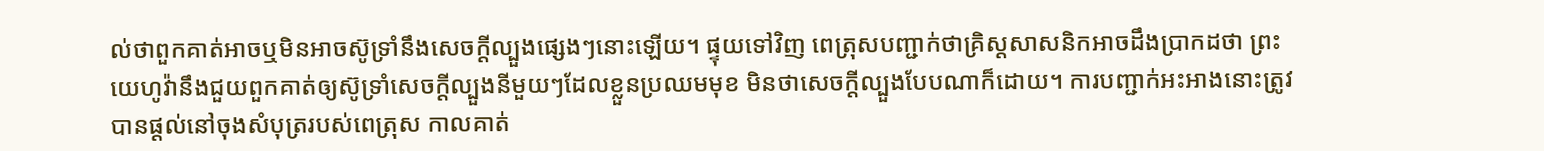ល់ថាពួកគាត់អាចឬមិនអាចស៊ូទ្រាំនឹងសេចក្ដីល្បួងផ្សេងៗនោះឡើយ។ ផ្ទុយទៅវិញ ពេត្រុសបញ្ជាក់ថាគ្រិស្តសាសនិកអាចដឹងប្រាកដថា ព្រះយេហូវ៉ានឹងជួយពួកគាត់ឲ្យស៊ូទ្រាំសេចក្ដីល្បួងនីមួយៗដែលខ្លួនប្រឈមមុខ មិនថាសេចក្ដីល្បួងបែបណាក៏ដោយ។ ការបញ្ជាក់អះអាងនោះត្រូវបានផ្ដល់នៅចុងសំបុត្ររបស់ពេត្រុស កាលគាត់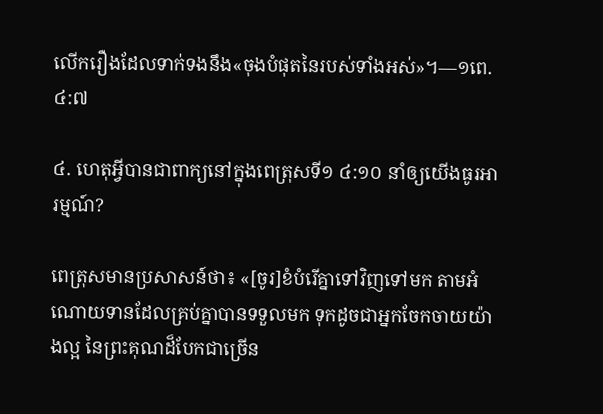លើករឿងដែលទាក់ទងនឹង«ចុងបំផុតនៃរបស់ទាំងអស់»។—១ពេ. ៤:៧

៤. ហេតុអ្វីបានជាពាក្យនៅក្នុងពេត្រុសទី១ ៤:១០ នាំឲ្យយើងធូរអារម្មណ៍?

ពេត្រុសមានប្រសាសន៍ថា៖ «[ចូរ]ខំបំរើគ្នាទៅវិញទៅមក តាមអំណោយទានដែលគ្រប់គ្នាបានទទួលមក ទុកដូចជាអ្នកចែកចាយយ៉ាងល្អ នៃព្រះគុណដ៏បែកជាច្រើន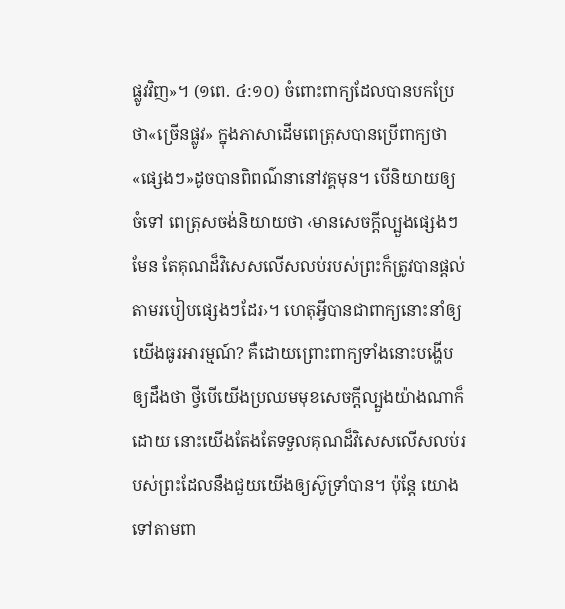ផ្លូវវិញ»។ (១ពេ. ៤:១០) ចំពោះពាក្យដែលបានបកប្រែថា«ច្រើនផ្លូវ» ក្នុងភាសាដើមពេត្រុសបានប្រើពាក្យថា«ផ្សេងៗ»ដូចបានពិពណ៌នានៅវគ្គមុន។ បើនិយាយឲ្យចំទៅ ពេត្រុសចង់និយាយថា ‹មានសេចក្ដីល្បួងផ្សេងៗមែន តែគុណដ៏វិសេសលើសលប់របស់ព្រះក៏ត្រូវបានផ្ដល់តាមរបៀបផ្សេងៗដែរ›។ ហេតុអ្វីបានជាពាក្យនោះនាំឲ្យយើងធូរអារម្មណ៍? គឺដោយព្រោះពាក្យទាំងនោះបង្ហើបឲ្យដឹងថា ថ្វីបើយើងប្រឈមមុខសេចក្ដីល្បួងយ៉ាងណាក៏ដោយ នោះយើងតែងតែទទួលគុណដ៏វិសេសលើសលប់របស់ព្រះដែលនឹងជួយយើងឲ្យស៊ូទ្រាំបាន។ ប៉ុន្តែ យោងទៅតាមពា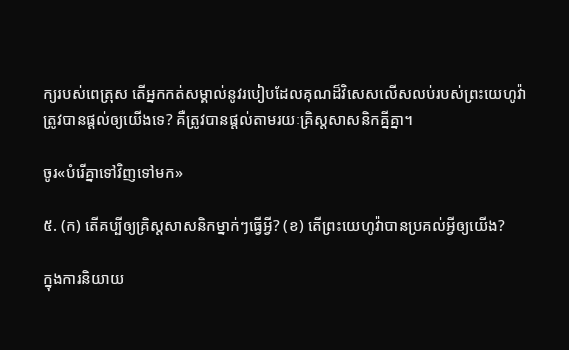ក្យរបស់ពេត្រុស តើអ្នកកត់សម្គាល់នូវរបៀបដែលគុណដ៏វិសេសលើសលប់របស់ព្រះយេហូវ៉ាត្រូវបានផ្ដល់ឲ្យយើងទេ? គឺត្រូវបានផ្ដល់តាមរយៈគ្រិស្តសាសនិកគ្នីគ្នា។

ចូរ«បំរើគ្នាទៅវិញទៅមក»

៥. (ក) តើគប្បីឲ្យគ្រិស្តសាសនិកម្នាក់ៗធ្វើអ្វី? (ខ) តើព្រះយេហូវ៉ាបានប្រគល់អ្វីឲ្យយើង?

ក្នុងការនិយាយ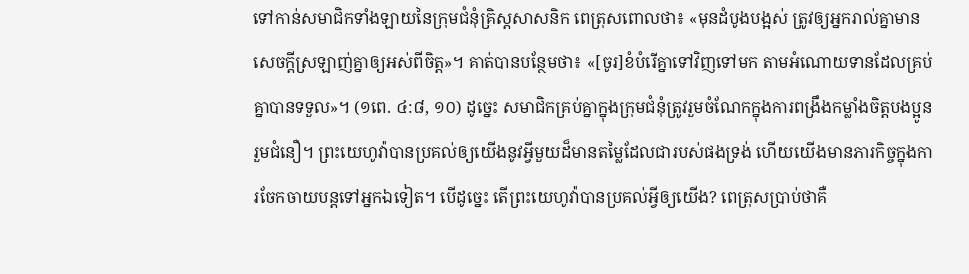ទៅកាន់សមាជិកទាំងឡាយនៃក្រុមជំនុំគ្រិស្តសាសនិក ពេត្រុសពោលថា៖ «មុនដំបូងបង្អស់ ត្រូវឲ្យអ្នករាល់គ្នាមានសេចក្ដីស្រឡាញ់គ្នាឲ្យអស់ពីចិត្ត»។ គាត់បានបន្ថែមថា៖ «[ចូរ]ខំបំរើគ្នាទៅវិញទៅមក តាមអំណោយទានដែលគ្រប់គ្នាបានទទួល»។ (១ពេ. ៤:៨, ១០) ដូច្នេះ សមាជិកគ្រប់គ្នាក្នុងក្រុមជំនុំត្រូវរួមចំណែកក្នុងការពង្រឹងកម្លាំងចិត្តបងប្អូនរួមជំនឿ។ ព្រះយេហូវ៉ាបានប្រគល់ឲ្យយើងនូវអ្វីមួយដ៏មានតម្លៃដែលជារបស់ផងទ្រង់ ហើយយើងមានភារកិច្ចក្នុងការចែកចាយបន្តទៅអ្នកឯទៀត។ បើដូច្នេះ តើព្រះយេហូវ៉ាបានប្រគល់អ្វីឲ្យយើង? ពេត្រុសប្រាប់ថាគឺ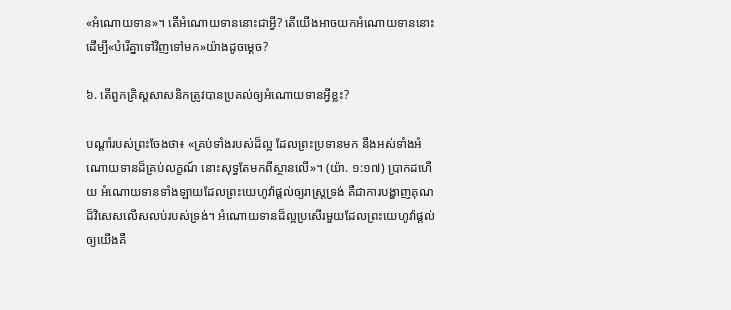«អំណោយទាន»។ តើអំណោយទាននោះជាអ្វី? តើយើងអាចយកអំណោយទាននោះដើម្បី«បំរើគ្នាទៅវិញទៅមក»យ៉ាងដូចម្ដេច?

៦. តើពួកគ្រិស្តសាសនិកត្រូវបានប្រគល់ឲ្យអំណោយទានអ្វីខ្លះ?

បណ្ដាំរបស់ព្រះចែងថា៖ «គ្រប់ទាំងរបស់ដ៏ល្អ ដែលព្រះប្រទានមក នឹងអស់ទាំងអំណោយទានដ៏គ្រប់លក្ខណ៍ នោះសុទ្ធតែមកពីស្ថានលើ»។ (យ៉ា. ១:១៧) ប្រាកដហើយ អំណោយទានទាំងឡាយដែលព្រះយេហូវ៉ាផ្ដល់ឲ្យរាស្ត្រទ្រង់ គឺជាការបង្ហាញគុណដ៏វិសេសលើសលប់របស់ទ្រង់។ អំណោយទានដ៏ល្អប្រសើរមួយដែលព្រះយេហូវ៉ាផ្ដល់ឲ្យយើងគឺ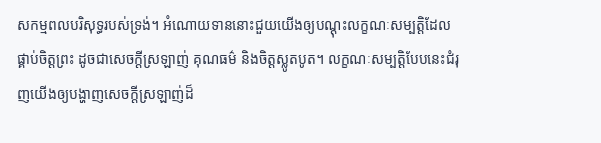សកម្មពលបរិសុទ្ធរបស់ទ្រង់។ អំណោយទាននោះជួយយើងឲ្យបណ្ដុះលក្ខណៈសម្បត្ដិដែលផ្គាប់ចិត្តព្រះ ដូចជាសេចក្ដីស្រឡាញ់ គុណធម៌ និងចិត្តស្លូតបូត។ លក្ខណៈសម្បត្ដិបែបនេះជំរុញយើងឲ្យបង្ហាញសេចក្ដីស្រឡាញ់ដ៏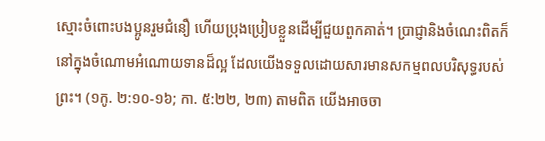ស្មោះចំពោះបងប្អូនរួមជំនឿ ហើយប្រុងប្រៀបខ្លួនដើម្បីជួយពួកគាត់។ ប្រាជ្ញានិងចំណេះពិតក៏នៅក្នុងចំណោមអំណោយទានដ៏ល្អ ដែលយើងទទួលដោយសារមានសកម្មពលបរិសុទ្ធរបស់ព្រះ។ (១កូ. ២:១០-១៦; កា. ៥:២២, ២៣) តាមពិត យើងអាចចា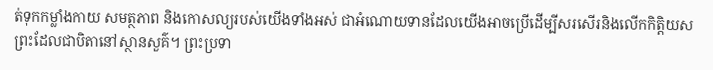ត់ទុកកម្លាំងកាយ សមត្ថភាព និងកោសល្យរបស់យើងទាំងអស់ ជាអំណោយទានដែលយើងអាចប្រើដើម្បីសរសើរនិងលើកកិត្ដិយសព្រះដែលជាបិតានៅស្ថានសួគ៌។ ព្រះប្រទា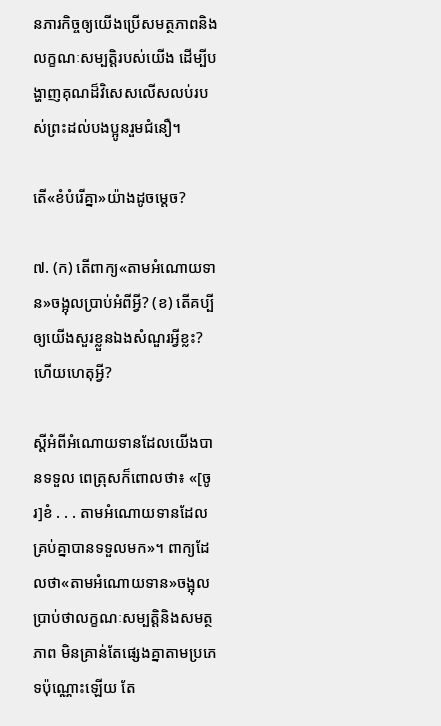នភារកិច្ចឲ្យយើងប្រើសមត្ថភាពនិងលក្ខណៈសម្បត្ដិរបស់យើង ដើម្បីបង្ហាញគុណដ៏វិសេសលើសលប់របស់ព្រះដល់បងប្អូនរួមជំនឿ។

តើ«ខំបំរើគ្នា»យ៉ាងដូចម្ដេច?

៧. (ក) តើពាក្យ«តាមអំណោយទាន»ចង្អុលប្រាប់អំពីអ្វី? (ខ) តើគប្បីឲ្យយើងសួរខ្លួនឯងសំណួរអ្វីខ្លះ? ហើយហេតុអ្វី?

ស្តីអំពីអំណោយទានដែលយើងបានទទួល ពេត្រុសក៏ពោលថា៖ «[ចូរ]ខំ . . . តាមអំណោយទានដែលគ្រប់គ្នាបានទទួលមក»។ ពាក្យដែលថា«តាមអំណោយទាន»ចង្អុលប្រាប់ថាលក្ខណៈសម្បត្ដិនិងសមត្ថភាព មិនគ្រាន់តែផ្សេងគ្នាតាមប្រភេទប៉ុណ្ណោះឡើយ តែ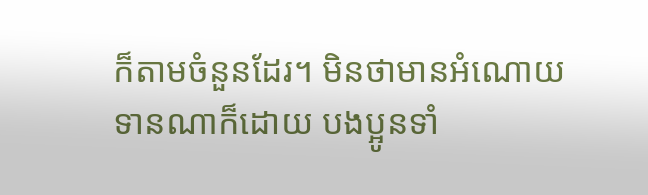ក៏តាមចំនួនដែរ។ មិនថាមានអំណោយទានណាក៏ដោយ បងប្អូនទាំ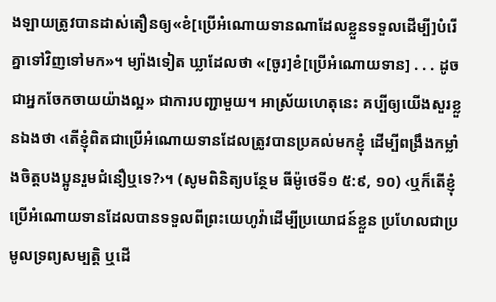ងឡាយត្រូវបានដាស់តឿនឲ្យ«ខំ[ប្រើអំណោយទានណាដែលខ្លួនទទួលដើម្បី]បំរើគ្នាទៅវិញទៅមក»។ ម្យ៉ាងទៀត ឃ្លាដែលថា «[ចូរ]ខំ[ប្រើអំណោយទាន] . . . ដូចជាអ្នកចែកចាយយ៉ាងល្អ» ជាការបញ្ជាមួយ។ អាស្រ័យហេតុនេះ គប្បីឲ្យយើងសួរខ្លួនឯងថា ‹តើខ្ញុំពិតជាប្រើអំណោយទានដែលត្រូវបានប្រគល់មកខ្ញុំ ដើម្បីពង្រឹងកម្លាំងចិត្តបងប្អូនរួមជំនឿឬទេ?›។ (សូមពិនិត្យបន្ថែម ធីម៉ូថេទី១ ៥:៩, ១០) ‹ឬក៏តើខ្ញុំប្រើអំណោយទានដែលបានទទួលពីព្រះយេហូវ៉ាដើម្បីប្រយោជន៍ខ្លួន ប្រហែលជាប្រមូលទ្រព្យសម្បត្ដិ ឬដើ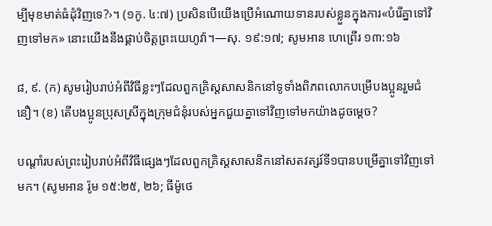ម្បីមុខមាត់ធំដុំវិញទេ?›។ (១កូ. ៤:៧) ប្រសិនបើយើងប្រើអំណោយទានរបស់ខ្លួនក្នុងការ«បំរើគ្នាទៅវិញទៅមក» នោះយើងនឹងផ្គាប់ចិត្តព្រះយេហូវ៉ា។—សុ. ១៩:១៧; សូមអាន ហេព្រើរ ១៣:១៦

៨, ៩. (ក) សូមរៀបរាប់អំពីវិធីខ្លះៗដែលពួកគ្រិស្តសាសនិកនៅទូទាំងពិភពលោកបម្រើបងប្អូនរួមជំនឿ។ (ខ) តើបងប្អូនប្រុសស្រីក្នុងក្រុមជំនុំរបស់អ្នកជួយគ្នាទៅវិញទៅមកយ៉ាងដូចម្ដេច?

បណ្ដាំរបស់ព្រះរៀបរាប់អំពីវិធីផ្សេងៗដែលពួកគ្រិស្តសាសនិកនៅសតវត្សរ៍ទី១បានបម្រើគ្នាទៅវិញទៅមក។ (សូមអាន រ៉ូម ១៥:២៥, ២៦; ធីម៉ូថេ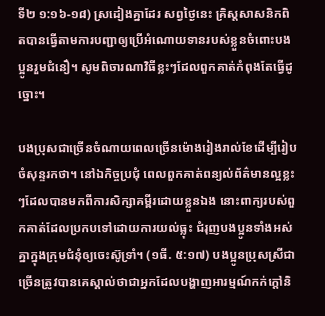ទី២ ១:១៦-១៨) ស្រដៀងគ្នាដែរ សព្វថ្ងៃនេះ គ្រិស្តសាសនិកពិតបានធ្វើតាមការបញ្ជាឲ្យប្រើអំណោយទានរបស់ខ្លួនចំពោះបងប្អូនរួមជំនឿ។ សូមពិចារណាវិធីខ្លះៗដែលពួកគាត់កំពុងតែធ្វើដូច្នោះ។

បងប្រុសជាច្រើនចំណាយពេលច្រើនម៉ោងរៀងរាល់ខែដើម្បីរៀបចំសុន្ទរកថា។ នៅឯកិច្ចប្រជុំ ពេលពួកគាត់ពន្យល់ព័ត៌មានល្អខ្លះៗដែលបានមកពីការសិក្សាគម្ពីរដោយខ្លួនឯង នោះពាក្យរបស់ពួកគាត់ដែលប្រកបទៅដោយការយល់ធ្លុះ ជំរុញបងប្អូនទាំងអស់គ្នាក្នុងក្រុមជំនុំឲ្យចេះស៊ូទ្រាំ។ (១ធី. ៥:១៧) បងប្អូនប្រុសស្រីជាច្រើនត្រូវបានគេស្គាល់ថាជាអ្នកដែលបង្ហាញអារម្មណ៍កក់ក្ដៅនិ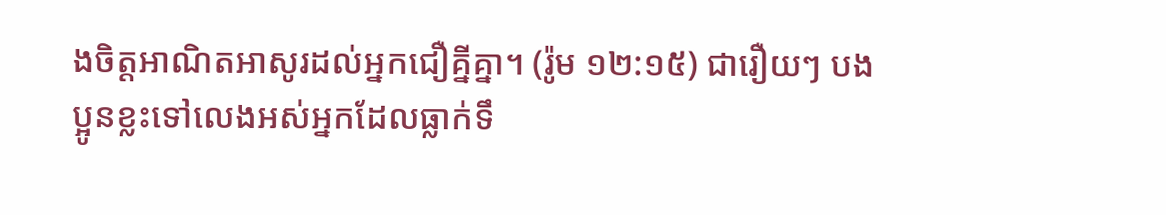ងចិត្តអាណិតអាសូរដល់អ្នកជឿគ្នីគ្នា។ (រ៉ូម ១២:១៥) ជារឿយៗ បងប្អូនខ្លះទៅលេងអស់អ្នកដែលធ្លាក់ទឹ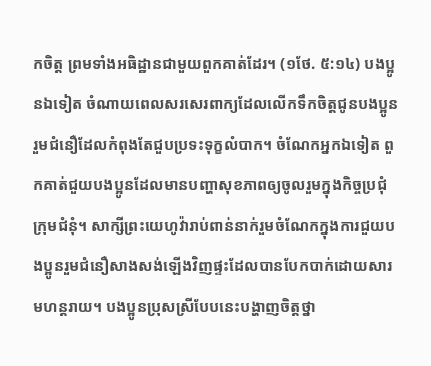កចិត្ត ព្រមទាំងអធិដ្ឋានជាមួយពួកគាត់ដែរ។ (១ថែ. ៥:១៤) បងប្អូនឯទៀត ចំណាយពេលសរសេរពាក្យដែលលើកទឹកចិត្តជូនបងប្អូនរួមជំនឿដែលកំពុងតែជួបប្រទះទុក្ខលំបាក។ ចំណែកអ្នកឯទៀត ពួកគាត់ជួយបងប្អូនដែលមានបញ្ហាសុខភាពឲ្យចូលរួមក្នុងកិច្ចប្រជុំក្រុមជំនុំ។ សាក្សីព្រះយេហូវ៉ារាប់ពាន់នាក់រួមចំណែកក្នុងការជួយបងប្អូនរួមជំនឿសាងសង់ឡើងវិញផ្ទះដែលបានបែកបាក់ដោយសារមហន្តរាយ។ បងប្អូនប្រុសស្រីបែបនេះបង្ហាញចិត្តថ្នា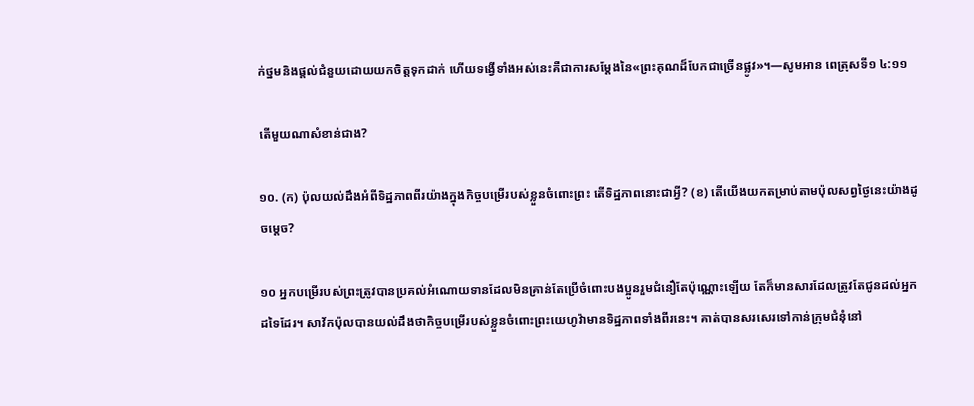ក់ថ្នមនិងផ្ដល់ជំនួយដោយយកចិត្តទុកដាក់ ហើយទង្វើទាំងអស់នេះគឺជាការសម្ដែងនៃ«ព្រះគុណដ៏បែកជាច្រើនផ្លូវ»។—សូមអាន ពេត្រុសទី១ ៤:១១

តើមួយណាសំខាន់ជាង?

១០. (ក) ប៉ុលយល់ដឹងអំពីទិដ្ឋភាពពីរយ៉ាងក្នុងកិច្ចបម្រើរបស់ខ្លួនចំពោះព្រះ តើទិដ្ឋភាពនោះជាអ្វី? (ខ) តើយើងយកតម្រាប់តាមប៉ុលសព្វថ្ងៃនេះយ៉ាងដូចម្ដេច?

១០ អ្នកបម្រើរបស់ព្រះត្រូវបានប្រគល់អំណោយទានដែលមិនគ្រាន់តែប្រើចំពោះបងប្អូនរួមជំនឿតែប៉ុណ្ណោះឡើយ តែក៏មានសារដែលត្រូវតែជូនដល់អ្នកដទៃដែរ។ សាវ័កប៉ុលបានយល់ដឹងថាកិច្ចបម្រើរបស់ខ្លួនចំពោះព្រះយេហូវ៉ាមានទិដ្ឋភាពទាំងពីរនេះ។ គាត់បានសរសេរទៅកាន់ក្រុមជំនុំនៅ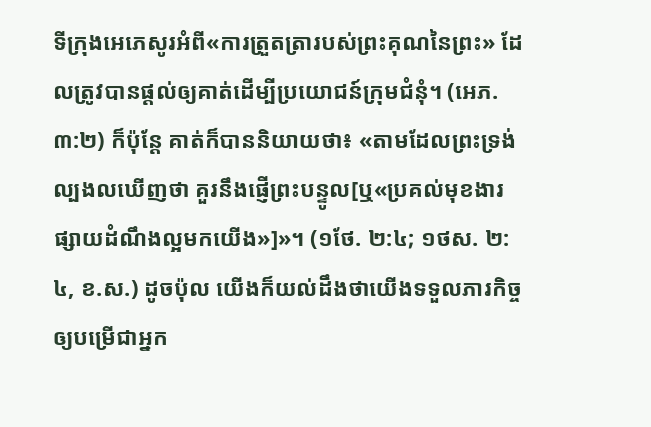ទីក្រុងអេភេសូរអំពី«ការត្រួតត្រារបស់ព្រះគុណនៃព្រះ» ដែលត្រូវបានផ្ដល់ឲ្យគាត់ដើម្បីប្រយោជន៍ក្រុមជំនុំ។ (អេភ. ៣:២) ក៏ប៉ុន្តែ គាត់ក៏បាននិយាយថា៖ «តាមដែលព្រះទ្រង់ល្បងលឃើញថា គួរនឹងផ្ញើព្រះបន្ទូល[ឬ«ប្រគល់មុខងារផ្សាយដំណឹងល្អមកយើង»]»។ (១ថែ. ២:៤; ១ថស. ២:៤, ខ.ស.) ដូចប៉ុល យើងក៏យល់ដឹងថាយើងទទួលភារកិច្ចឲ្យបម្រើជាអ្នក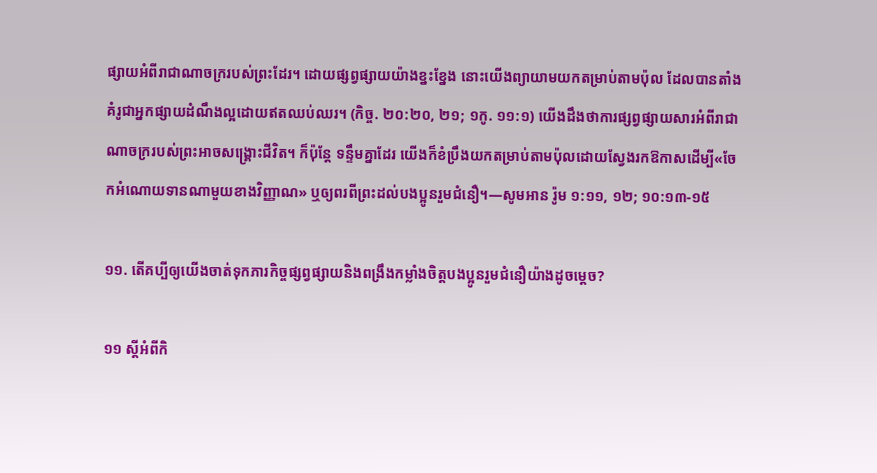ផ្សាយអំពីរាជាណាចក្ររបស់ព្រះដែរ។ ដោយផ្សព្វផ្សាយយ៉ាងខ្នះខ្នែង នោះយើងព្យាយាមយកតម្រាប់តាមប៉ុល ដែលបានតាំងគំរូជាអ្នកផ្សាយដំណឹងល្អដោយឥតឈប់ឈរ។ (កិច្ច. ២០:២០, ២១; ១កូ. ១១:១) យើងដឹងថាការផ្សព្វផ្សាយសារអំពីរាជាណាចក្ររបស់ព្រះអាចសង្គ្រោះជីវិត។ ក៏ប៉ុន្តែ ទន្ទឹមគ្នាដែរ យើងក៏ខំប្រឹងយកតម្រាប់តាមប៉ុលដោយស្វែងរកឱកាសដើម្បី«ចែកអំណោយទានណាមួយខាងវិញ្ញាណ» ឬឲ្យពរពីព្រះដល់បងប្អូនរួមជំនឿ។—សូមអាន រ៉ូម ១:១១, ១២; ១០:១៣-១៥

១១. តើគប្បីឲ្យយើងចាត់ទុកភារកិច្ចផ្សព្វផ្សាយនិងពង្រឹងកម្លាំងចិត្តបងប្អូនរួមជំនឿយ៉ាងដូចម្ដេច?

១១ ស្តីអំពីកិ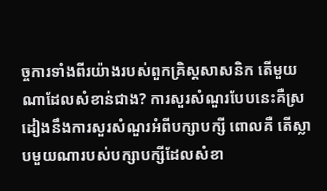ច្ចការទាំងពីរយ៉ាងរបស់ពួកគ្រិស្តសាសនិក តើមួយណាដែលសំខាន់ជាង? ការសួរសំណួរបែបនេះគឺស្រដៀងនឹងការសួរសំណួរអំពីបក្សាបក្សី ពោលគឺ តើស្លាបមួយណារបស់បក្សាបក្សីដែលសំខា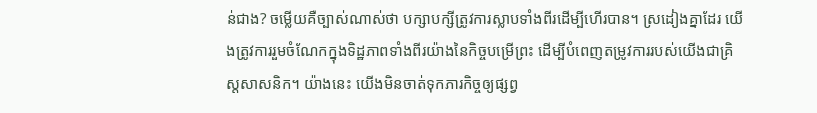ន់ជាង? ចម្លើយគឺច្បាស់ណាស់ថា បក្សាបក្សីត្រូវការស្លាបទាំងពីរដើម្បីហើរបាន។ ស្រដៀងគ្នាដែរ យើងត្រូវការរួមចំណែកក្នុងទិដ្ឋភាពទាំងពីរយ៉ាងនៃកិច្ចបម្រើព្រះ ដើម្បីបំពេញតម្រូវការរបស់យើងជាគ្រិស្តសាសនិក។ យ៉ាងនេះ យើងមិនចាត់ទុកភារកិច្ចឲ្យផ្សព្វ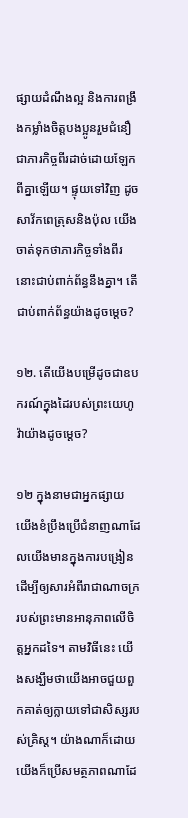ផ្សាយដំណឹងល្អ និងការពង្រឹងកម្លាំងចិត្តបងប្អូនរួមជំនឿ ជាភារកិច្ចពីរដាច់ដោយឡែកពីគ្នាឡើយ។ ផ្ទុយទៅវិញ ដូចសាវ័កពេត្រុសនិងប៉ុល យើងចាត់ទុកថាភារកិច្ចទាំងពីរនោះជាប់ពាក់ព័ន្ធនឹងគ្នា។ តើជាប់ពាក់ព័ន្ធយ៉ាងដូចម្ដេច?

១២. តើយើងបម្រើដូចជាឧបករណ៍ក្នុងដៃរបស់ព្រះយេហូវ៉ាយ៉ាងដូចម្ដេច?

១២ ក្នុងនាមជាអ្នកផ្សាយ យើងខំប្រឹងប្រើជំនាញណាដែលយើងមានក្នុងការបង្រៀន ដើម្បីឲ្យសារអំពីរាជាណាចក្ររបស់ព្រះមានអានុភាពលើចិត្តអ្នកដទៃ។ តាមវិធីនេះ យើងសង្ឃឹមថាយើងអាចជួយពួកគាត់ឲ្យក្លាយទៅជាសិស្សរបស់គ្រិស្ត។ យ៉ាងណាក៏ដោយ យើងក៏ប្រើសមត្ថភាពណាដែ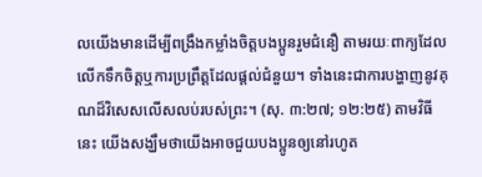លយើងមានដើម្បីពង្រឹងកម្លាំងចិត្តបងប្អូនរួមជំនឿ តាមរយៈពាក្យដែលលើកទឹកចិត្តឬការប្រព្រឹត្តដែលផ្ដល់ជំនួយ។ ទាំងនេះជាការបង្ហាញនូវគុណដ៏វិសេសលើសលប់របស់ព្រះ។ (សុ. ៣:២៧; ១២:២៥) តាមវិធីនេះ យើងសង្ឃឹមថាយើងអាចជួយបងប្អូនឲ្យនៅរហូត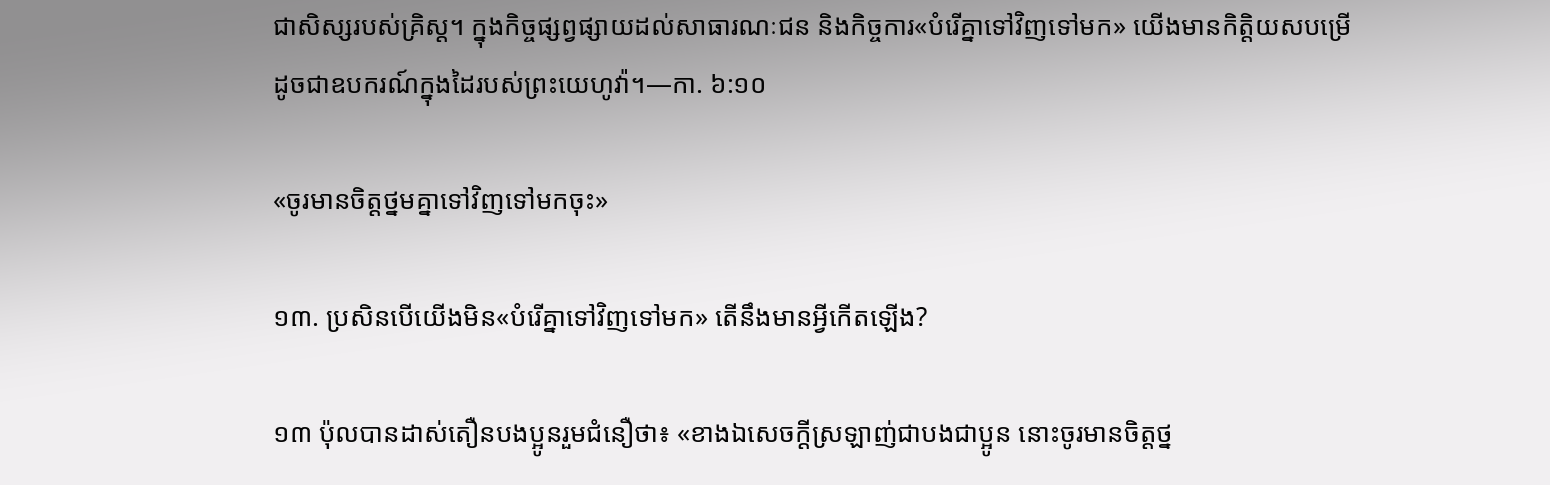ជាសិស្សរបស់គ្រិស្ត។ ក្នុងកិច្ចផ្សព្វផ្សាយដល់សាធារណៈជន និងកិច្ចការ«បំរើគ្នាទៅវិញទៅមក» យើងមានកិត្ដិយសបម្រើដូចជាឧបករណ៍ក្នុងដៃរបស់ព្រះយេហូវ៉ា។—កា. ៦:១០

«ចូរមានចិត្តថ្នមគ្នាទៅវិញទៅមកចុះ»

១៣. ប្រសិនបើយើងមិន«បំរើគ្នាទៅវិញទៅមក» តើនឹងមានអ្វីកើតឡើង?

១៣ ប៉ុលបានដាស់តឿនបងប្អូនរួមជំនឿថា៖ «ខាងឯសេចក្ដីស្រឡាញ់ជាបងជាប្អូន នោះចូរមានចិត្តថ្ន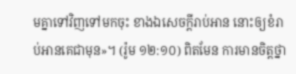មគ្នាទៅវិញទៅមកចុះ ខាងឯសេចក្ដីរាប់អាន នោះឲ្យខំរាប់អានគេជាមុន»។ (រ៉ូម ១២:១០) ពិតមែន ការមានចិត្តថ្នា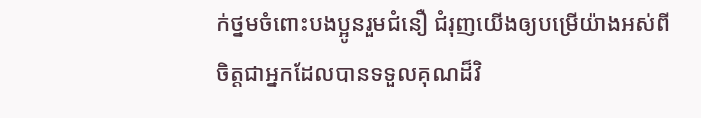ក់ថ្នមចំពោះបងប្អូនរួមជំនឿ ជំរុញយើងឲ្យបម្រើយ៉ាងអស់ពីចិត្តជាអ្នកដែលបានទទួលគុណដ៏វិ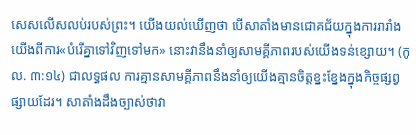សេសលើសលប់របស់ព្រះ។ យើងយល់ឃើញថា បើសាតាំងមានជោគជ័យក្នុងការរារាំងយើងពីការ«បំរើគ្នាទៅវិញទៅមក» នោះវានឹងនាំឲ្យសាមគ្គីភាពរបស់យើងទន់ខ្សោយ។ (កូល. ៣:១៤) ជាលទ្ធផល ការគ្មានសាមគ្គីភាពនឹងនាំឲ្យយើងគ្មានចិត្តខ្នះខ្នែងក្នុងកិច្ចផ្សព្វផ្សាយដែរ។ សាតាំងដឹងច្បាស់ថាវា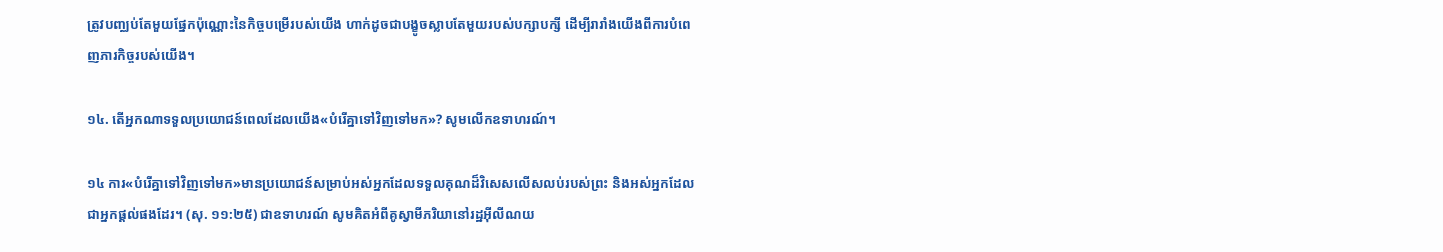ត្រូវបញ្ឈប់តែមួយផ្នែកប៉ុណ្ណោះនៃកិច្ចបម្រើរបស់យើង ហាក់ដូចជាបង្ខូចស្លាបតែមួយរបស់បក្សាបក្សី ដើម្បីរារាំងយើងពីការបំពេញភារកិច្ចរបស់យើង។

១៤. តើអ្នកណាទទួលប្រយោជន៍ពេលដែលយើង«បំរើគ្នាទៅវិញទៅមក»? សូមលើកឧទាហរណ៍។

១៤ ការ«បំរើគ្នាទៅវិញទៅមក»មានប្រយោជន៍សម្រាប់អស់អ្នកដែលទទួលគុណដ៏វិសេសលើសលប់របស់ព្រះ និងអស់អ្នកដែលជាអ្នកផ្ដល់ផងដែរ។ (សុ. ១១:២៥) ជាឧទាហរណ៍ សូមគិតអំពីគូស្វាមីភរិយានៅរដ្ឋអ៊ីលីណយ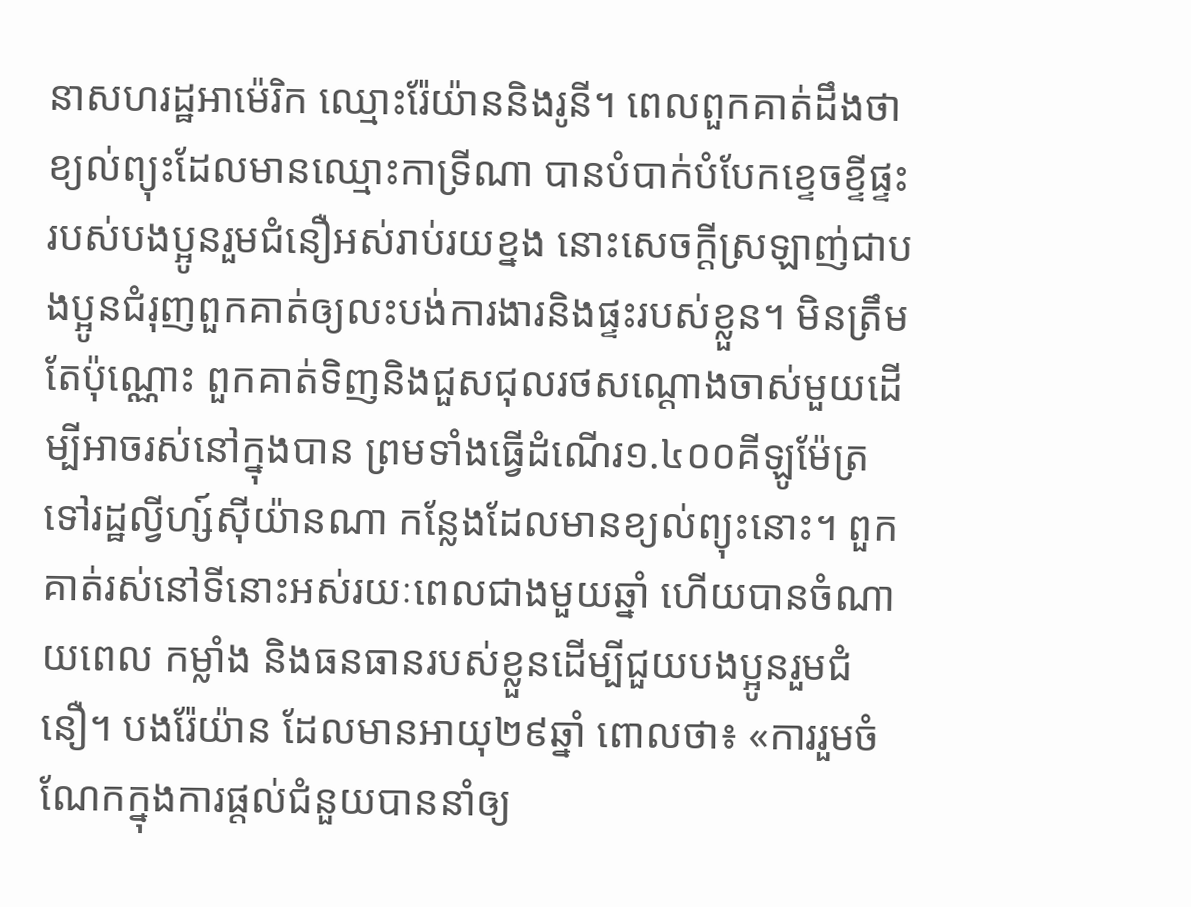នាសហរដ្ឋអាម៉េរិក ឈ្មោះរ៉ែយ៉ាននិងរូនី។ ពេលពួកគាត់ដឹងថាខ្យល់ព្យុះដែលមានឈ្មោះកាទ្រីណា បានបំបាក់បំបែកខ្ទេចខ្ទីផ្ទះរបស់បងប្អូនរួមជំនឿអស់រាប់រយខ្នង នោះសេចក្ដីស្រឡាញ់ជាបងប្អូនជំរុញពួកគាត់ឲ្យលះបង់ការងារនិងផ្ទះរបស់ខ្លួន។ មិនត្រឹមតែប៉ុណ្ណោះ ពួកគាត់ទិញនិងជួសជុលរថសណ្ដោងចាស់មួយដើម្បីអាចរស់នៅក្នុងបាន ព្រមទាំងធ្វើដំណើរ១.៤០០គីឡូម៉ែត្រទៅរដ្ឋល្វីហ្ស៍ស៊ីយ៉ានណា កន្លែងដែលមានខ្យល់ព្យុះនោះ។ ពួកគាត់រស់នៅទីនោះអស់រយៈពេលជាងមួយឆ្នាំ ហើយបានចំណាយពេល កម្លាំង និងធនធានរបស់ខ្លួនដើម្បីជួយបងប្អូនរួមជំនឿ។ បងរ៉ែយ៉ាន ដែលមានអាយុ២៩ឆ្នាំ ពោលថា៖ «ការរួមចំណែកក្នុងការផ្ដល់ជំនួយបាននាំឲ្យ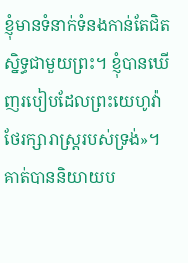ខ្ញុំមានទំនាក់ទំនងកាន់តែជិតស្និទ្ធជាមួយព្រះ។ ខ្ញុំបានឃើញរបៀបដែលព្រះយេហូវ៉ាថែរក្សារាស្ត្ររបស់ទ្រង់»។ គាត់បាននិយាយប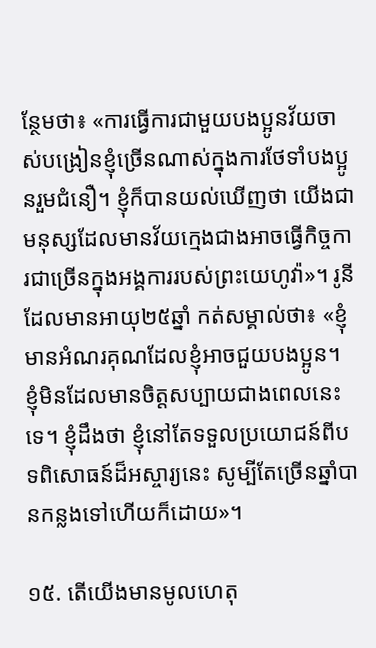ន្ថែមថា៖ «ការធ្វើការជាមួយបងប្អូនវ័យចាស់បង្រៀនខ្ញុំច្រើនណាស់ក្នុងការថែទាំបងប្អូនរួមជំនឿ។ ខ្ញុំក៏បានយល់ឃើញថា យើងជាមនុស្សដែលមានវ័យក្មេងជាងអាចធ្វើកិច្ចការជាច្រើនក្នុងអង្គការរបស់ព្រះយេហូវ៉ា»។ រូនីដែលមានអាយុ២៥ឆ្នាំ កត់សម្គាល់ថា៖ «ខ្ញុំមានអំណរគុណដែលខ្ញុំអាចជួយបងប្អូន។ ខ្ញុំមិនដែលមានចិត្តសប្បាយជាងពេលនេះទេ។ ខ្ញុំដឹងថា ខ្ញុំនៅតែទទួលប្រយោជន៍ពីបទពិសោធន៍ដ៏អស្ចារ្យនេះ សូម្បីតែច្រើនឆ្នាំបានកន្លងទៅហើយក៏ដោយ»។

១៥. តើយើងមានមូលហេតុ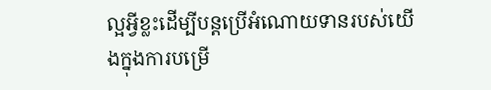ល្អអ្វីខ្លះដើម្បីបន្តប្រើអំណោយទានរបស់យើងក្នុងការបម្រើ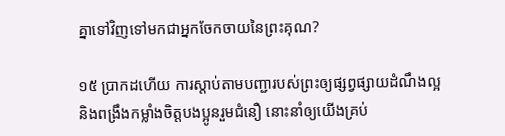គ្នាទៅវិញទៅមកជាអ្នកចែកចាយនៃព្រះគុណ?

១៥ ប្រាកដហើយ ការស្ដាប់តាមបញ្ជារបស់ព្រះឲ្យផ្សព្វផ្សាយដំណឹងល្អ និងពង្រឹងកម្លាំងចិត្តបងប្អូនរួមជំនឿ នោះនាំឲ្យយើងគ្រប់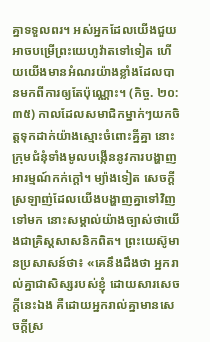គ្នាទទួលពរ។ អស់អ្នកដែលយើងជួយអាចបម្រើព្រះយេហូវ៉ាតទៅទៀត ហើយយើងមានអំណរយ៉ាងខ្លាំងដែលបានមកពីការឲ្យតែប៉ុណ្ណោះ។ (កិច្ច. ២០:៣៥) កាលដែលសមាជិកម្នាក់ៗយកចិត្តទុកដាក់យ៉ាងស្មោះចំពោះគ្នីគ្នា នោះក្រុមជំនុំទាំងមូលបង្កើននូវការបង្ហាញអារម្មណ៍កក់ក្ដៅ។ ម្យ៉ាងទៀត សេចក្ដីស្រឡាញ់ដែលយើងបង្ហាញគ្នាទៅវិញទៅមក នោះសម្គាល់យ៉ាងច្បាស់ថាយើងជាគ្រិស្តសាសនិកពិត។ ព្រះយេស៊ូមានប្រសាសន៍ថា៖ «គេនឹងដឹងថា អ្នករាល់គ្នាជាសិស្សរបស់ខ្ញុំ ដោយសារសេចក្ដីនេះឯង គឺដោយអ្នករាល់គ្នាមានសេចក្ដីស្រ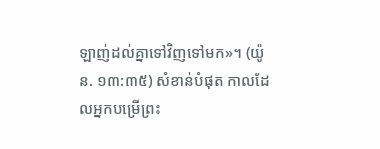ឡាញ់ដល់គ្នាទៅវិញទៅមក»។ (យ៉ូន. ១៣:៣៥) សំខាន់បំផុត កាលដែលអ្នកបម្រើព្រះ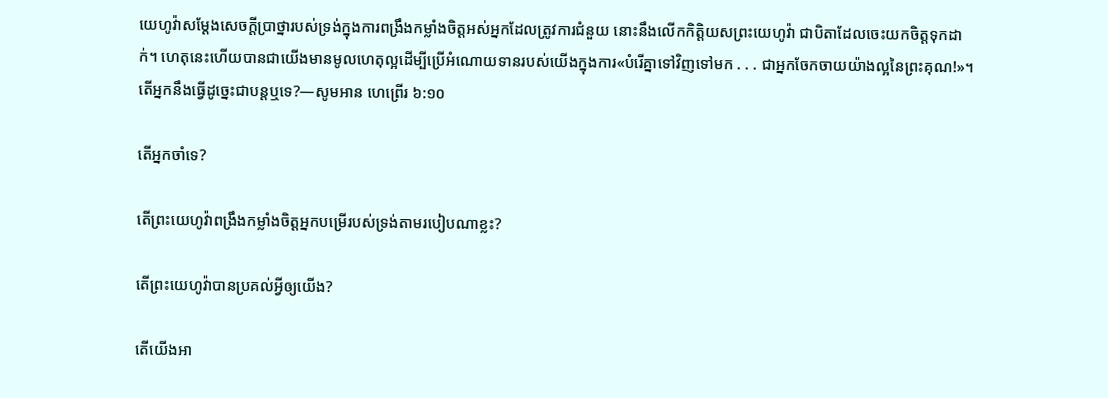យេហូវ៉ាសម្ដែងសេចក្ដីប្រាថ្នារបស់ទ្រង់ក្នុងការពង្រឹងកម្លាំងចិត្តអស់អ្នកដែលត្រូវការជំនួយ នោះនឹងលើកកិត្ដិយសព្រះយេហូវ៉ា ជាបិតាដែលចេះយកចិត្តទុកដាក់។ ហេតុនេះហើយបានជាយើងមានមូលហេតុល្អដើម្បីប្រើអំណោយទានរបស់យើងក្នុងការ«បំរើគ្នាទៅវិញទៅមក . . . ជាអ្នកចែកចាយយ៉ាងល្អនៃព្រះគុណ!»។ តើអ្នកនឹងធ្វើដូច្នេះជាបន្តឬទេ?—សូមអាន ហេព្រើរ ៦:១០

តើអ្នកចាំទេ?

តើព្រះយេហូវ៉ាពង្រឹងកម្លាំងចិត្តអ្នកបម្រើរបស់ទ្រង់តាមរបៀបណាខ្លះ?

តើព្រះយេហូវ៉ាបានប្រគល់អ្វីឲ្យយើង?

តើយើងអា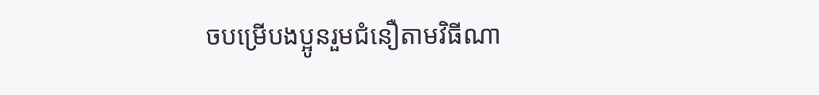ចបម្រើបងប្អូនរួមជំនឿតាមវិធីណា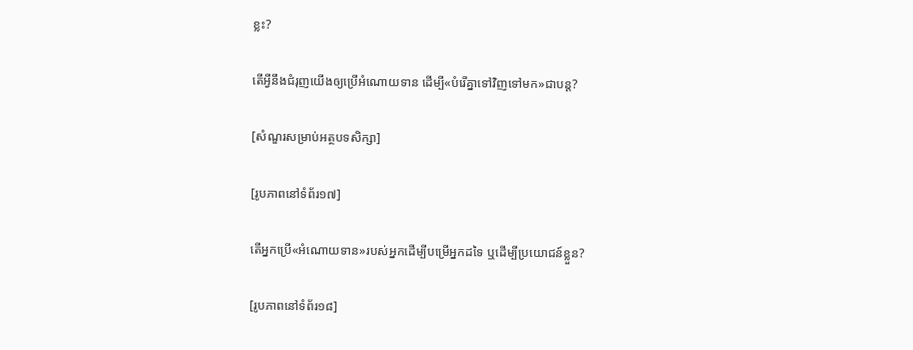ខ្លះ?

តើអ្វីនឹងជំរុញយើងឲ្យប្រើអំណោយទាន ដើម្បី«បំរើគ្នាទៅវិញទៅមក»ជាបន្ត?

[សំណួរសម្រាប់អត្ថបទសិក្សា]

[រូបភាពនៅទំព័រ១៧]

តើអ្នកប្រើ«អំណោយទាន»របស់អ្នកដើម្បីបម្រើអ្នកដទៃ ឬដើម្បីប្រយោជន៍ខ្លួន?

[រូបភាពនៅទំព័រ១៨]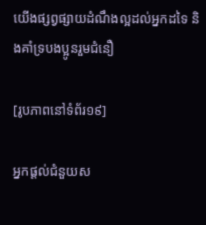យើងផ្សព្វផ្សាយដំណឹងល្អដល់អ្នកដទៃ និងគាំទ្របងប្អូនរួមជំនឿ

[រូបភាពនៅទំព័រ១៩]

អ្នកផ្ដល់ជំនួយស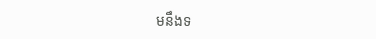មនឹងទ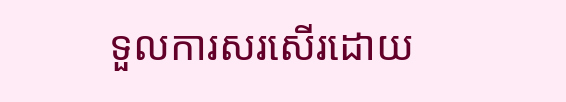ទួលការសរសើរដោយ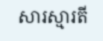សារស្មារតី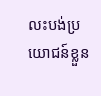លះបង់ប្រយោជន៍ខ្លួន